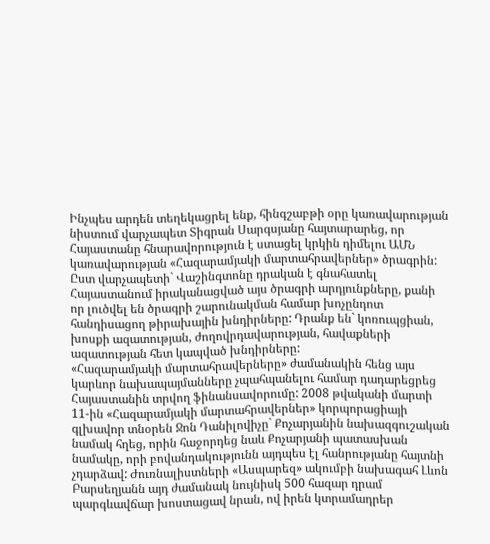Ինչպես արդեն տեղեկացրել ենք, հինգշաբթի օրը կառավարության նիստում վարչապետ Տիգրան Սարգսյանը հայտարարեց, որ Հայաստանը հնարավորություն է ստացել կրկին դիմելու ԱՄՆ կառավարության «Հազարամյակի մարտահրավերներ» ծրագրին: Ըստ վարչապետի` Վաշինգտոնը դրական է գնահատել Հայաստանում իրականացված այս ծրագրի արդյունքները, քանի որ լուծվել են ծրագրի շարունակման համար խոչընդոտ հանդիսացող թիրախային խնդիրները: Դրանք են` կոռուպցիան, խոսքի ազատության, ժողովրդավարության, հավաքների ազատության հետ կապված խնդիրները:
«Հազարամյակի մարտահրավերները» ժամանակին հենց այս կարևոր նախապայմանները չպահպանելու համար դադարեցրեց Հայաստանին տրվող ֆինանսավորումը: 2008 թվականի մարտի 11-ին «Հազարամյակի մարտահրավերներ» կորպորացիայի գլխավոր տնօրեն Ջոն Դանիլովիչը` Քոչարյանին նախազգուշական նամակ հղեց, որին հաջորդեց նաև Քոչարյանի պատասխան նամակը, որի բովանդակությունն այդպես էլ հանրությանը հայտնի չդարձավ: Ժուռնալիստների «Ասպարեզ» ակումբի նախագահ Լևոն Բարսեղյանն այդ ժամանակ նույնիսկ 500 հազար դրամ պարգևավճար խոստացավ նրան, ով իրեն կտրամադրեր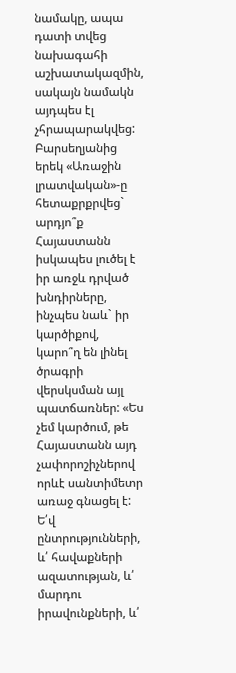նամակը, ապա դատի տվեց նախագահի աշխատակազմին, սակայն նամակն այդպես էլ չհրապարակվեց:
Բարսեղյանից երեկ «Առաջին լրատվական»-ը հետաքրքրվեց` արդյո՞ք Հայաստանն իսկապես լուծել է իր առջև դրված խնդիրները, ինչպես նաև` իր կարծիքով, կարո՞ղ են լինել ծրագրի վերսկսման այլ պատճառներ: «Ես չեմ կարծում, թե Հայաստանն այդ չափորոշիչներով որևէ սանտիմետր առաջ գնացել է: Ե՛վ ընտրությունների, և՛ հավաքների ազատության, և՛ մարդու իրավունքների, և՛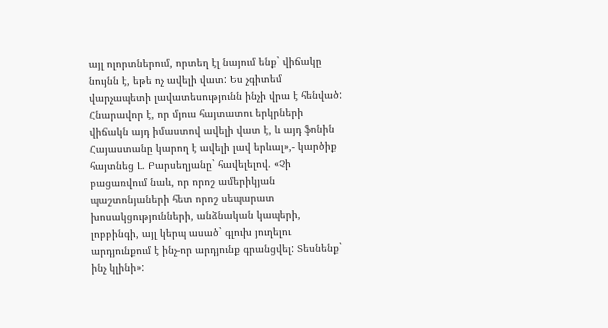այլ ոլորտներում, որտեղ էլ նայում ենք` վիճակը նույնն է, եթե ոչ ավելի վատ: Ես չգիտեմ վարչապետի լավատեսությունն ինչի վրա է հենված: Հնարավոր է, որ մյուս հայտատու երկրների վիճակն այդ իմաստով ավելի վատ է, և այդ ֆոնին Հայաստանը կարող է ավելի լավ երևալ»,- կարծիք հայտնեց Լ. Բարսեղյանը` հավելելով. «Չի բացառվում նաև, որ որոշ ամերիկյան պաշտոնյաների հետ որոշ սեպարատ խոսակցությունների, անձնական կապերի, լոբբինգի, այլ կերպ ասած` գլուխ յուղելու արդյունքում է ինչ-որ արդյունք գրանցվել: Տեսնենք` ինչ կլինի»: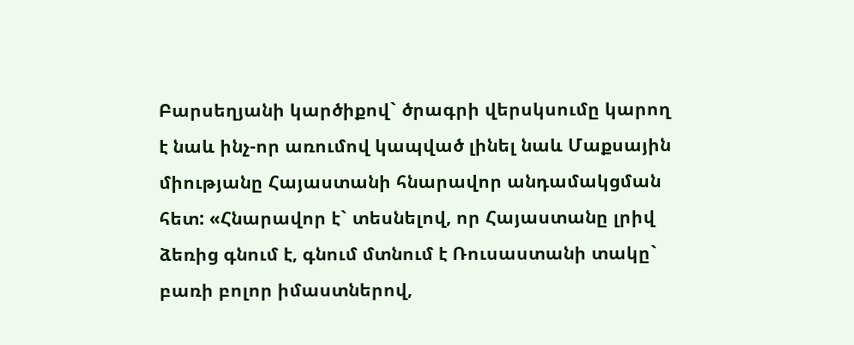Բարսեղյանի կարծիքով` ծրագրի վերսկսումը կարող է նաև ինչ-որ առումով կապված լինել նաև Մաքսային միությանը Հայաստանի հնարավոր անդամակցման հետ: «Հնարավոր է` տեսնելով, որ Հայաստանը լրիվ ձեռից գնում է, գնում մտնում է Ռուսաստանի տակը` բառի բոլոր իմաստներով,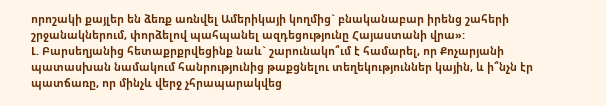որոշակի քայլեր են ձեռք առնվել Ամերիկայի կողմից` բնականաբար իրենց շահերի շրջանակներում, փորձելով պահպանել ազդեցությունը Հայաստանի վրա»:
Լ. Բարսեղյանից հետաքրքրվեցինք նաև` շարունակո՞ւմ է համարել, որ Քոչարյանի պատասխան նամակում հանրությունից թաքցնելու տեղեկություններ կային, և ի՞նչն էր պատճառը, որ մինչև վերջ չհրապարակվեց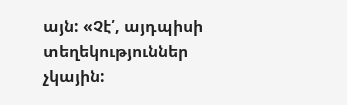այն: «Չէ՛, այդպիսի տեղեկություններ չկային: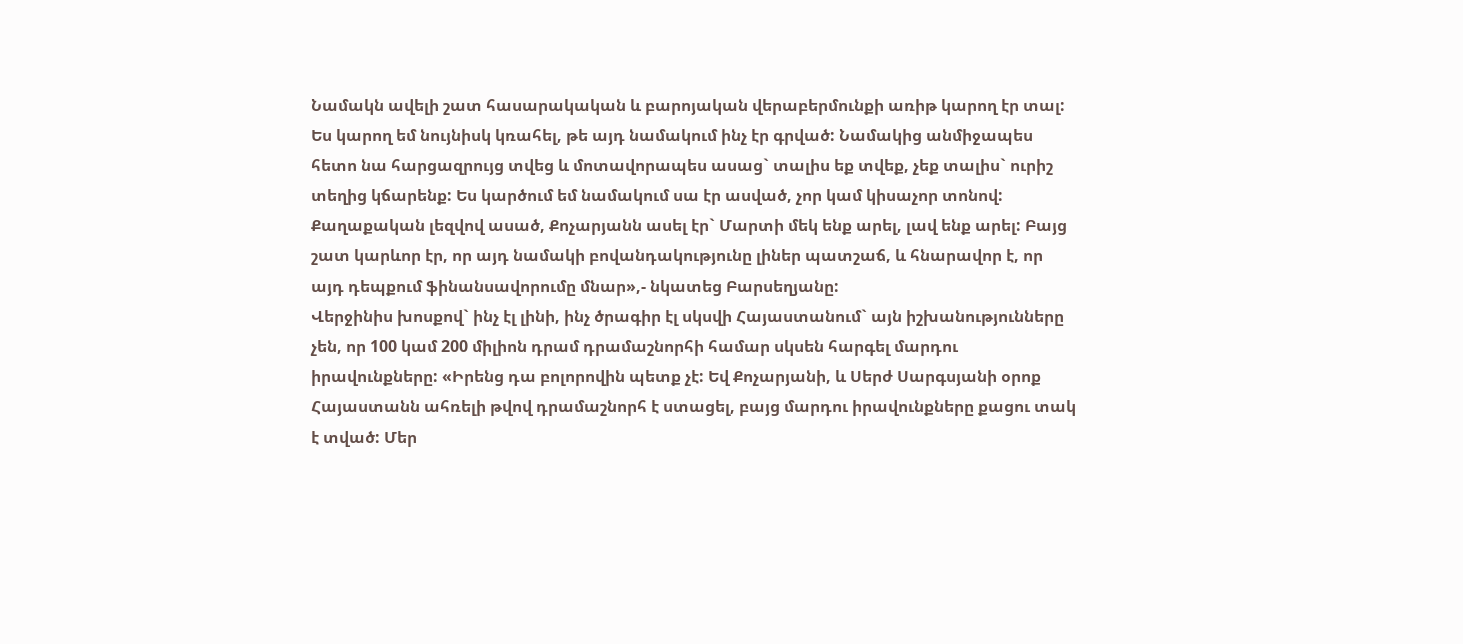Նամակն ավելի շատ հասարակական և բարոյական վերաբերմունքի առիթ կարող էր տալ: Ես կարող եմ նույնիսկ կռահել, թե այդ նամակում ինչ էր գրված: Նամակից անմիջապես հետո նա հարցազրույց տվեց և մոտավորապես ասաց` տալիս եք տվեք, չեք տալիս` ուրիշ տեղից կճարենք: Ես կարծում եմ նամակում սա էր ասված, չոր կամ կիսաչոր տոնով: Քաղաքական լեզվով ասած, Քոչարյանն ասել էր` Մարտի մեկ ենք արել, լավ ենք արել: Բայց շատ կարևոր էր, որ այդ նամակի բովանդակությունը լիներ պատշաճ, և հնարավոր է, որ այդ դեպքում ֆինանսավորումը մնար»,- նկատեց Բարսեղյանը:
Վերջինիս խոսքով` ինչ էլ լինի, ինչ ծրագիր էլ սկսվի Հայաստանում` այն իշխանությունները չեն, որ 100 կամ 200 միլիոն դրամ դրամաշնորհի համար սկսեն հարգել մարդու իրավունքները: «Իրենց դա բոլորովին պետք չէ: Եվ Քոչարյանի, և Սերժ Սարգսյանի օրոք Հայաստանն ահռելի թվով դրամաշնորհ է ստացել, բայց մարդու իրավունքները քացու տակ է տված: Մեր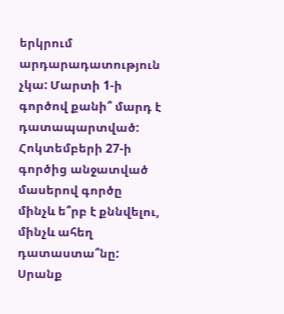երկրում արդարադատություն չկա: Մարտի 1-ի գործով քանի՞ մարդ է դատապարտված: Հոկտեմբերի 27-ի գործից անջատված մասերով գործը մինչև ե՞րբ է քննվելու, մինչև ահեղ դատաստա՞նը: Սրանք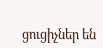ցուցիչներ են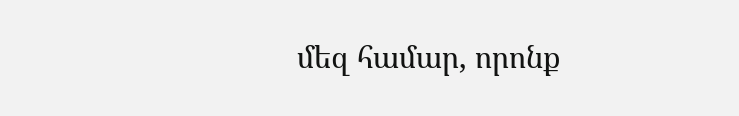մեզ համար, որոնք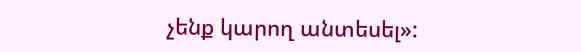չենք կարող անտեսել»: